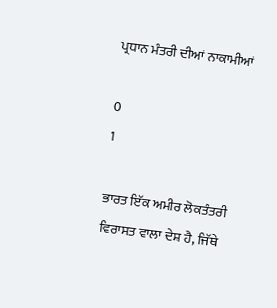ਪ੍ਰਧਾਨ ਮੰਤਰੀ ਦੀਆਂ ਨਾਕਾਮੀਆਂ

0
1

ਭਾਰਤ ਇੱਕ ਅਮੀਰ ਲੋਕਤੰਤਰੀ ਵਿਰਾਸਤ ਵਾਲਾ ਦੇਸ਼ ਹੈ, ਜਿੱਥੇ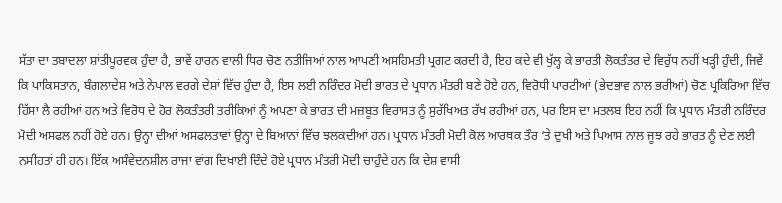ਸੱਤਾ ਦਾ ਤਬਾਦਲਾ ਸ਼ਾਂਤੀਪੂਰਵਕ ਹੁੰਦਾ ਹੈ, ਭਾਵੇਂ ਹਾਰਨ ਵਾਲੀ ਧਿਰ ਚੋਣ ਨਤੀਜਿਆਂ ਨਾਲ ਆਪਣੀ ਅਸਹਿਮਤੀ ਪ੍ਰਗਟ ਕਰਦੀ ਹੈ, ਇਹ ਕਦੇ ਵੀ ਖੁੱਲ੍ਹ ਕੇ ਭਾਰਤੀ ਲੋਕਤੰਤਰ ਦੇ ਵਿਰੁੱਧ ਨਹੀਂ ਖੜ੍ਹੀ ਹੁੰਦੀ, ਜਿਵੇਂ ਕਿ ਪਾਕਿਸਤਾਨ, ਬੰਗਲਾਦੇਸ਼ ਅਤੇ ਨੇਪਾਲ ਵਰਗੇ ਦੇਸ਼ਾਂ ਵਿੱਚ ਹੁੰਦਾ ਹੈ, ਇਸ ਲਈ ਨਰਿੰਦਰ ਮੋਦੀ ਭਾਰਤ ਦੇ ਪ੍ਰਧਾਨ ਮੰਤਰੀ ਬਣੇ ਹੋਏ ਹਨ, ਵਿਰੋਧੀ ਪਾਰਟੀਆਂ (ਭੇਦਭਾਵ ਨਾਲ ਭਰੀਆਂ) ਚੋਣ ਪ੍ਰਕਿਰਿਆ ਵਿੱਚ ਹਿੱਸਾ ਲੈ ਰਹੀਆਂ ਹਨ ਅਤੇ ਵਿਰੋਧ ਦੇ ਹੋਰ ਲੋਕਤੰਤਰੀ ਤਰੀਕਿਆਂ ਨੂੰ ਅਪਣਾ ਕੇ ਭਾਰਤ ਦੀ ਮਜ਼ਬੂਤ ਵਿਰਾਸਤ ਨੂੰ ਸੁਰੱਖਿਅਤ ਰੱਖ ਰਹੀਆਂ ਹਨ, ਪਰ ਇਸ ਦਾ ਮਤਲਬ ਇਹ ਨਹੀਂ ਕਿ ਪ੍ਰਧਾਨ ਮੰਤਰੀ ਨਰਿੰਦਰ ਮੋਦੀ ਅਸਫਲ ਨਹੀਂ ਹੋਏ ਹਨ। ਉਨ੍ਹਾ ਦੀਆਂ ਅਸਫਲਤਾਵਾਂ ਉਨ੍ਹਾ ਦੇ ਬਿਆਨਾਂ ਵਿੱਚ ਝਲਕਦੀਆਂ ਹਨ। ਪ੍ਰਧਾਨ ਮੰਤਰੀ ਮੋਦੀ ਕੋਲ ਆਰਥਕ ਤੌਰ ‘ਤੇ ਦੁਖੀ ਅਤੇ ਪਿਆਸ ਨਾਲ ਜੂਝ ਰਹੇ ਭਾਰਤ ਨੂੰ ਦੇਣ ਲਈ ਨਸੀਹਤਾਂ ਹੀ ਹਨ। ਇੱਕ ਅਸੰਵੇਦਨਸ਼ੀਲ ਰਾਜਾ ਵਾਂਗ ਦਿਖਾਈ ਦਿੰਦੇ ਹੋਏ ਪ੍ਰਧਾਨ ਮੰਤਰੀ ਮੋਦੀ ਚਾਹੁੰਦੇ ਹਨ ਕਿ ਦੇਸ਼ ਵਾਸੀ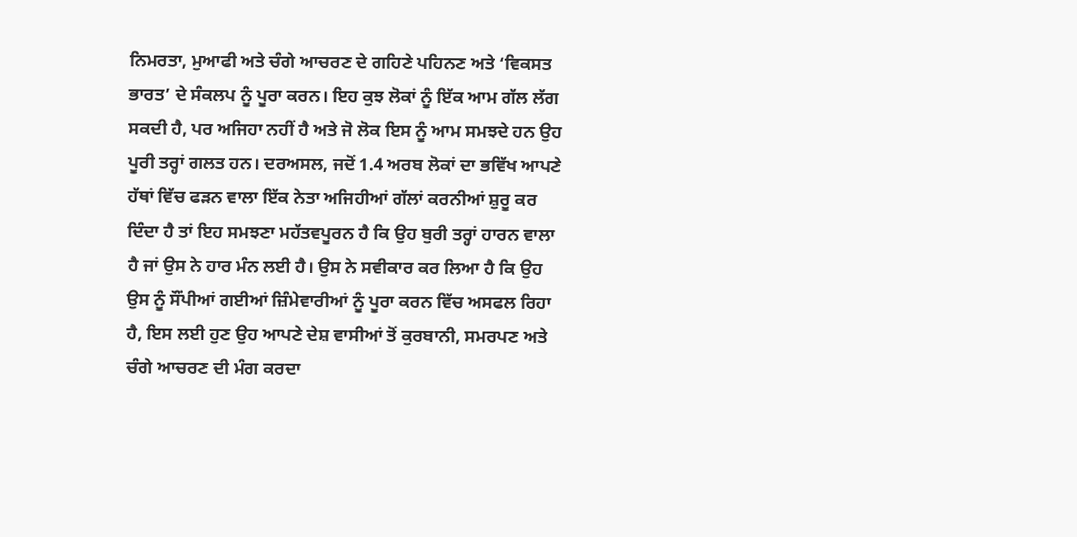ਨਿਮਰਤਾ, ਮੁਆਫੀ ਅਤੇ ਚੰਗੇ ਆਚਰਣ ਦੇ ਗਹਿਣੇ ਪਹਿਨਣ ਅਤੇ ‘ਵਿਕਸਤ ਭਾਰਤ’ ਦੇ ਸੰਕਲਪ ਨੂੰ ਪੂਰਾ ਕਰਨ। ਇਹ ਕੁਝ ਲੋਕਾਂ ਨੂੰ ਇੱਕ ਆਮ ਗੱਲ ਲੱਗ ਸਕਦੀ ਹੈ, ਪਰ ਅਜਿਹਾ ਨਹੀਂ ਹੈ ਅਤੇ ਜੋ ਲੋਕ ਇਸ ਨੂੰ ਆਮ ਸਮਝਦੇ ਹਨ ਉਹ ਪੂਰੀ ਤਰ੍ਹਾਂ ਗਲਤ ਹਨ। ਦਰਅਸਲ, ਜਦੋਂ 1.4 ਅਰਬ ਲੋਕਾਂ ਦਾ ਭਵਿੱਖ ਆਪਣੇ ਹੱਥਾਂ ਵਿੱਚ ਫੜਨ ਵਾਲਾ ਇੱਕ ਨੇਤਾ ਅਜਿਹੀਆਂ ਗੱਲਾਂ ਕਰਨੀਆਂ ਸ਼ੁਰੂ ਕਰ ਦਿੰਦਾ ਹੈ ਤਾਂ ਇਹ ਸਮਝਣਾ ਮਹੱਤਵਪੂਰਨ ਹੈ ਕਿ ਉਹ ਬੁਰੀ ਤਰ੍ਹਾਂ ਹਾਰਨ ਵਾਲਾ ਹੈ ਜਾਂ ਉਸ ਨੇ ਹਾਰ ਮੰਨ ਲਈ ਹੈ। ਉਸ ਨੇ ਸਵੀਕਾਰ ਕਰ ਲਿਆ ਹੈ ਕਿ ਉਹ ਉਸ ਨੂੰ ਸੌਂਪੀਆਂ ਗਈਆਂ ਜ਼ਿੰਮੇਵਾਰੀਆਂ ਨੂੰ ਪੂਰਾ ਕਰਨ ਵਿੱਚ ਅਸਫਲ ਰਿਹਾ ਹੈ, ਇਸ ਲਈ ਹੁਣ ਉਹ ਆਪਣੇ ਦੇਸ਼ ਵਾਸੀਆਂ ਤੋਂ ਕੁਰਬਾਨੀ, ਸਮਰਪਣ ਅਤੇ ਚੰਗੇ ਆਚਰਣ ਦੀ ਮੰਗ ਕਰਦਾ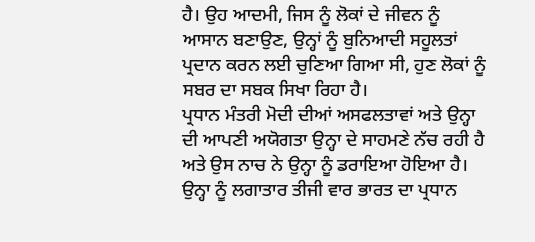ਹੈ। ਉਹ ਆਦਮੀ, ਜਿਸ ਨੂੰ ਲੋਕਾਂ ਦੇ ਜੀਵਨ ਨੂੰ ਆਸਾਨ ਬਣਾਉਣ, ਉਨ੍ਹਾਂ ਨੂੰ ਬੁਨਿਆਦੀ ਸਹੂਲਤਾਂ ਪ੍ਰਦਾਨ ਕਰਨ ਲਈ ਚੁਣਿਆ ਗਿਆ ਸੀ, ਹੁਣ ਲੋਕਾਂ ਨੂੰ ਸਬਰ ਦਾ ਸਬਕ ਸਿਖਾ ਰਿਹਾ ਹੈ।
ਪ੍ਰਧਾਨ ਮੰਤਰੀ ਮੋਦੀ ਦੀਆਂ ਅਸਫਲਤਾਵਾਂ ਅਤੇ ਉਨ੍ਹਾ ਦੀ ਆਪਣੀ ਅਯੋਗਤਾ ਉਨ੍ਹਾ ਦੇ ਸਾਹਮਣੇ ਨੱਚ ਰਹੀ ਹੈ ਅਤੇ ਉਸ ਨਾਚ ਨੇ ਉਨ੍ਹਾ ਨੂੰ ਡਰਾਇਆ ਹੋਇਆ ਹੈ। ਉਨ੍ਹਾ ਨੂੰ ਲਗਾਤਾਰ ਤੀਜੀ ਵਾਰ ਭਾਰਤ ਦਾ ਪ੍ਰਧਾਨ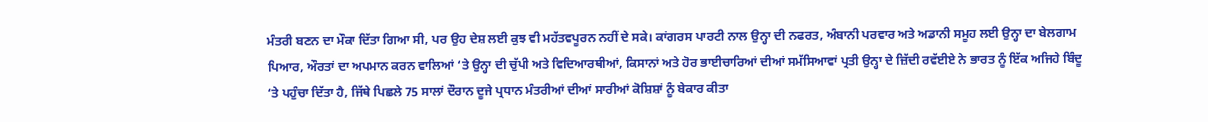ਮੰਤਰੀ ਬਣਨ ਦਾ ਮੌਕਾ ਦਿੱਤਾ ਗਿਆ ਸੀ, ਪਰ ਉਹ ਦੇਸ਼ ਲਈ ਕੁਝ ਵੀ ਮਹੱਤਵਪੂਰਨ ਨਹੀਂ ਦੇ ਸਕੇ। ਕਾਂਗਰਸ ਪਾਰਟੀ ਨਾਲ ਉਨ੍ਹਾ ਦੀ ਨਫਰਤ, ਅੰਬਾਨੀ ਪਰਵਾਰ ਅਤੇ ਅਡਾਨੀ ਸਮੂਹ ਲਈ ਉਨ੍ਹਾ ਦਾ ਬੇਲਗਾਮ ਪਿਆਰ, ਔਰਤਾਂ ਦਾ ਅਪਮਾਨ ਕਰਨ ਵਾਲਿਆਂ ‘ਤੇ ਉਨ੍ਹਾ ਦੀ ਚੁੱਪੀ ਅਤੇ ਵਿਦਿਆਰਥੀਆਂ, ਕਿਸਾਨਾਂ ਅਤੇ ਹੋਰ ਭਾਈਚਾਰਿਆਂ ਦੀਆਂ ਸਮੱਸਿਆਵਾਂ ਪ੍ਰਤੀ ਉਨ੍ਹਾ ਦੇ ਜ਼ਿੱਦੀ ਰਵੱਈਏ ਨੇ ਭਾਰਤ ਨੂੰ ਇੱਕ ਅਜਿਹੇ ਬਿੰਦੂ ‘ਤੇ ਪਹੁੰਚਾ ਦਿੱਤਾ ਹੈ, ਜਿੱਥੇ ਪਿਛਲੇ 75 ਸਾਲਾਂ ਦੌਰਾਨ ਦੂਜੇ ਪ੍ਰਧਾਨ ਮੰਤਰੀਆਂ ਦੀਆਂ ਸਾਰੀਆਂ ਕੋਸ਼ਿਸ਼ਾਂ ਨੂੰ ਬੇਕਾਰ ਕੀਤਾ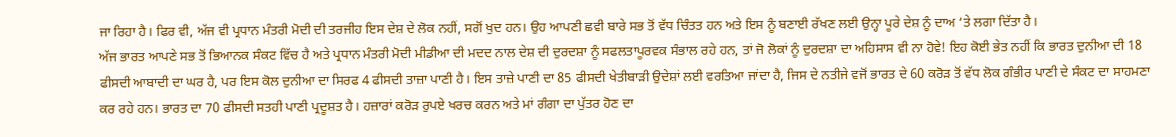ਜਾ ਰਿਹਾ ਹੈ। ਫਿਰ ਵੀ, ਅੱਜ ਵੀ ਪ੍ਰਧਾਨ ਮੰਤਰੀ ਮੋਦੀ ਦੀ ਤਰਜੀਹ ਇਸ ਦੇਸ਼ ਦੇ ਲੋਕ ਨਹੀਂ, ਸਗੋਂ ਖੁਦ ਹਨ। ਉਹ ਆਪਣੀ ਛਵੀ ਬਾਰੇ ਸਭ ਤੋਂ ਵੱਧ ਚਿੰਤਤ ਹਨ ਅਤੇ ਇਸ ਨੂੰ ਬਣਾਈ ਰੱਖਣ ਲਈ ਉਨ੍ਹਾ ਪੂਰੇ ਦੇਸ਼ ਨੂੰ ਦਾਅ ‘ਤੇ ਲਗਾ ਦਿੱਤਾ ਹੈ।
ਅੱਜ ਭਾਰਤ ਆਪਣੇ ਸਭ ਤੋਂ ਭਿਆਨਕ ਸੰਕਟ ਵਿੱਚ ਹੈ ਅਤੇ ਪ੍ਰਧਾਨ ਮੰਤਰੀ ਮੋਦੀ ਮੀਡੀਆ ਦੀ ਮਦਦ ਨਾਲ ਦੇਸ਼ ਦੀ ਦੁਰਦਸ਼ਾ ਨੂੰ ਸਫਲਤਾਪੂਰਵਕ ਸੰਭਾਲ ਰਹੇ ਹਨ, ਤਾਂ ਜੋ ਲੋਕਾਂ ਨੂੰ ਦੁਰਦਸ਼ਾ ਦਾ ਅਹਿਸਾਸ ਵੀ ਨਾ ਹੋਵੇ! ਇਹ ਕੋਈ ਭੇਤ ਨਹੀਂ ਕਿ ਭਾਰਤ ਦੁਨੀਆ ਦੀ 18 ਫੀਸਦੀ ਆਬਾਦੀ ਦਾ ਘਰ ਹੈ, ਪਰ ਇਸ ਕੋਲ ਦੁਨੀਆ ਦਾ ਸਿਰਫ 4 ਫੀਸਦੀ ਤਾਜ਼ਾ ਪਾਣੀ ਹੈ। ਇਸ ਤਾਜ਼ੇ ਪਾਣੀ ਦਾ 85 ਫੀਸਦੀ ਖੇਤੀਬਾੜੀ ਉਦੇਸ਼ਾਂ ਲਈ ਵਰਤਿਆ ਜਾਂਦਾ ਹੈ, ਜਿਸ ਦੇ ਨਤੀਜੇ ਵਜੋਂ ਭਾਰਤ ਦੇ 60 ਕਰੋੜ ਤੋਂ ਵੱਧ ਲੋਕ ਗੰਭੀਰ ਪਾਣੀ ਦੇ ਸੰਕਟ ਦਾ ਸਾਹਮਣਾ ਕਰ ਰਹੇ ਹਨ। ਭਾਰਤ ਦਾ 70 ਫੀਸਦੀ ਸਤਹੀ ਪਾਣੀ ਪ੍ਰਦੂਸ਼ਤ ਹੈ। ਹਜ਼ਾਰਾਂ ਕਰੋੜ ਰੁਪਏ ਖਰਚ ਕਰਨ ਅਤੇ ਮਾਂ ਗੰਗਾ ਦਾ ਪੁੱਤਰ ਹੋਣ ਦਾ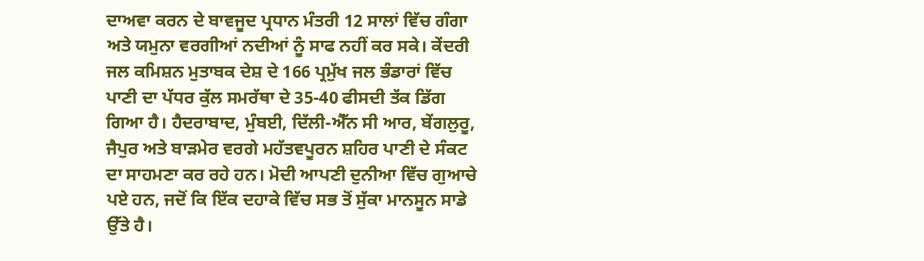ਦਾਅਵਾ ਕਰਨ ਦੇ ਬਾਵਜੂਦ ਪ੍ਰਧਾਨ ਮੰਤਰੀ 12 ਸਾਲਾਂ ਵਿੱਚ ਗੰਗਾ ਅਤੇ ਯਮੁਨਾ ਵਰਗੀਆਂ ਨਦੀਆਂ ਨੂੰ ਸਾਫ ਨਹੀਂ ਕਰ ਸਕੇ। ਕੇਂਦਰੀ ਜਲ ਕਮਿਸ਼ਨ ਮੁਤਾਬਕ ਦੇਸ਼ ਦੇ 166 ਪ੍ਰਮੁੱਖ ਜਲ ਭੰਡਾਰਾਂ ਵਿੱਚ ਪਾਣੀ ਦਾ ਪੱਧਰ ਕੁੱਲ ਸਮਰੱਥਾ ਦੇ 35-40 ਫੀਸਦੀ ਤੱਕ ਡਿੱਗ ਗਿਆ ਹੈ। ਹੈਦਰਾਬਾਦ, ਮੁੰਬਈ, ਦਿੱਲੀ-ਐੱਨ ਸੀ ਆਰ, ਬੇਂਗਲੁਰੂ, ਜੈਪੁਰ ਅਤੇ ਬਾੜਮੇਰ ਵਰਗੇ ਮਹੱਤਵਪੂਰਨ ਸ਼ਹਿਰ ਪਾਣੀ ਦੇ ਸੰਕਟ ਦਾ ਸਾਹਮਣਾ ਕਰ ਰਹੇ ਹਨ। ਮੋਦੀ ਆਪਣੀ ਦੁਨੀਆ ਵਿੱਚ ਗੁਆਚੇ ਪਏ ਹਨ, ਜਦੋਂ ਕਿ ਇੱਕ ਦਹਾਕੇ ਵਿੱਚ ਸਭ ਤੋਂ ਸੁੱਕਾ ਮਾਨਸੂਨ ਸਾਡੇ ਉੱਤੇ ਹੈ।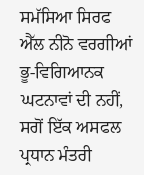ਸਮੱਸਿਆ ਸਿਰਫ ਐੱਲ ਨੀਨੋ ਵਰਗੀਆਂ ਭੂ-ਵਿਗਿਆਨਕ ਘਟਨਾਵਾਂ ਦੀ ਨਹੀਂ, ਸਗੋਂ ਇੱਕ ਅਸਫਲ ਪ੍ਰਧਾਨ ਮੰਤਰੀ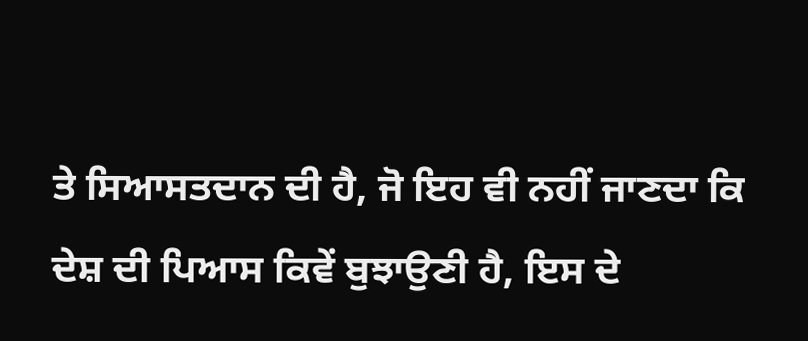ਤੇ ਸਿਆਸਤਦਾਨ ਦੀ ਹੈ, ਜੋ ਇਹ ਵੀ ਨਹੀਂ ਜਾਣਦਾ ਕਿ ਦੇਸ਼ ਦੀ ਪਿਆਸ ਕਿਵੇਂ ਬੁਝਾਉਣੀ ਹੈ, ਇਸ ਦੇ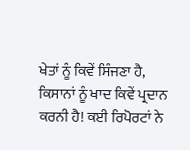ਖੇਤਾਂ ਨੂੰ ਕਿਵੇਂ ਸਿੰਜਣਾ ਹੈ, ਕਿਸਾਨਾਂ ਨੂੰ ਖਾਦ ਕਿਵੇਂ ਪ੍ਰਦਾਨ ਕਰਨੀ ਹੈ! ਕਈ ਰਿਪੋਰਟਾਂ ਨੇ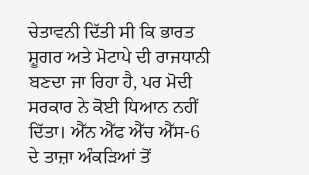ਚੇਤਾਵਨੀ ਦਿੱਤੀ ਸੀ ਕਿ ਭਾਰਤ ਸ਼ੂਗਰ ਅਤੇ ਮੋਟਾਪੇ ਦੀ ਰਾਜਧਾਨੀ ਬਣਦਾ ਜਾ ਰਿਹਾ ਹੈ, ਪਰ ਮੋਦੀ ਸਰਕਾਰ ਨੇ ਕੋਈ ਧਿਆਨ ਨਹੀਂ ਦਿੱਤਾ। ਐੱਨ ਐੱਫ ਐੱਚ ਐੱਸ-6 ਦੇ ਤਾਜ਼ਾ ਅੰਕੜਿਆਂ ਤੋਂ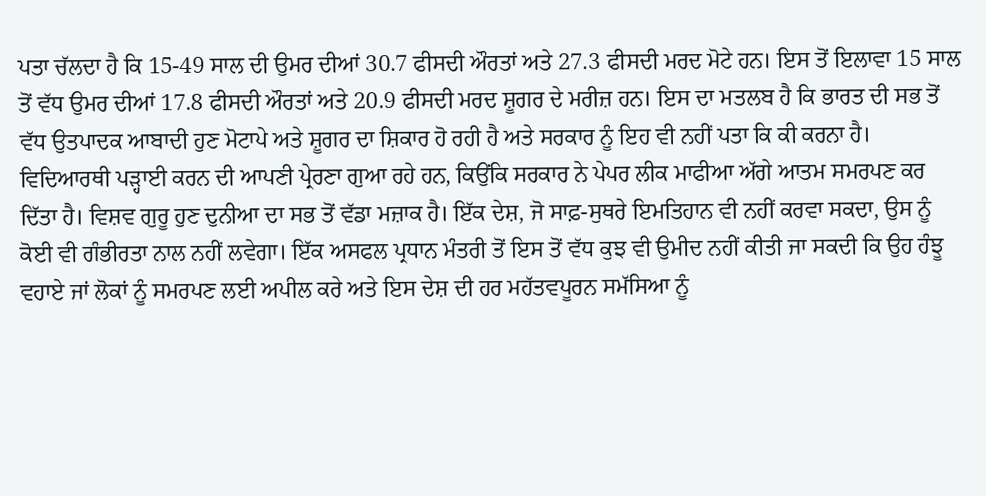ਪਤਾ ਚੱਲਦਾ ਹੈ ਕਿ 15-49 ਸਾਲ ਦੀ ਉਮਰ ਦੀਆਂ 30.7 ਫੀਸਦੀ ਔਰਤਾਂ ਅਤੇ 27.3 ਫੀਸਦੀ ਮਰਦ ਮੋਟੇ ਹਨ। ਇਸ ਤੋਂ ਇਲਾਵਾ 15 ਸਾਲ ਤੋਂ ਵੱਧ ਉਮਰ ਦੀਆਂ 17.8 ਫੀਸਦੀ ਔਰਤਾਂ ਅਤੇ 20.9 ਫੀਸਦੀ ਮਰਦ ਸ਼ੂਗਰ ਦੇ ਮਰੀਜ਼ ਹਨ। ਇਸ ਦਾ ਮਤਲਬ ਹੈ ਕਿ ਭਾਰਤ ਦੀ ਸਭ ਤੋਂ ਵੱਧ ਉਤਪਾਦਕ ਆਬਾਦੀ ਹੁਣ ਮੋਟਾਪੇ ਅਤੇ ਸ਼ੂਗਰ ਦਾ ਸ਼ਿਕਾਰ ਹੋ ਰਹੀ ਹੈ ਅਤੇ ਸਰਕਾਰ ਨੂੰ ਇਹ ਵੀ ਨਹੀਂ ਪਤਾ ਕਿ ਕੀ ਕਰਨਾ ਹੈ। ਵਿਦਿਆਰਥੀ ਪੜ੍ਹਾਈ ਕਰਨ ਦੀ ਆਪਣੀ ਪ੍ਰੇਰਣਾ ਗੁਆ ਰਹੇ ਹਨ, ਕਿਉਂਕਿ ਸਰਕਾਰ ਨੇ ਪੇਪਰ ਲੀਕ ਮਾਫੀਆ ਅੱਗੇ ਆਤਮ ਸਮਰਪਣ ਕਰ ਦਿੱਤਾ ਹੈ। ਵਿਸ਼ਵ ਗੁਰੂ ਹੁਣ ਦੁਨੀਆ ਦਾ ਸਭ ਤੋਂ ਵੱਡਾ ਮਜ਼ਾਕ ਹੈ। ਇੱਕ ਦੇਸ਼, ਜੋ ਸਾਫ਼-ਸੁਥਰੇ ਇਮਤਿਹਾਨ ਵੀ ਨਹੀਂ ਕਰਵਾ ਸਕਦਾ, ਉਸ ਨੂੰ ਕੋਈ ਵੀ ਗੰਭੀਰਤਾ ਨਾਲ ਨਹੀਂ ਲਵੇਗਾ। ਇੱਕ ਅਸਫਲ ਪ੍ਰਧਾਨ ਮੰਤਰੀ ਤੋਂ ਇਸ ਤੋਂ ਵੱਧ ਕੁਝ ਵੀ ਉਮੀਦ ਨਹੀਂ ਕੀਤੀ ਜਾ ਸਕਦੀ ਕਿ ਉਹ ਹੰਝੂ ਵਹਾਏ ਜਾਂ ਲੋਕਾਂ ਨੂੰ ਸਮਰਪਣ ਲਈ ਅਪੀਲ ਕਰੇ ਅਤੇ ਇਸ ਦੇਸ਼ ਦੀ ਹਰ ਮਹੱਤਵਪੂਰਨ ਸਮੱਸਿਆ ਨੂੰ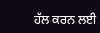ਹੱਲ ਕਰਨ ਲਈ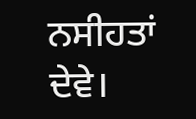ਨਸੀਹਤਾਂ ਦੇਵੇ।